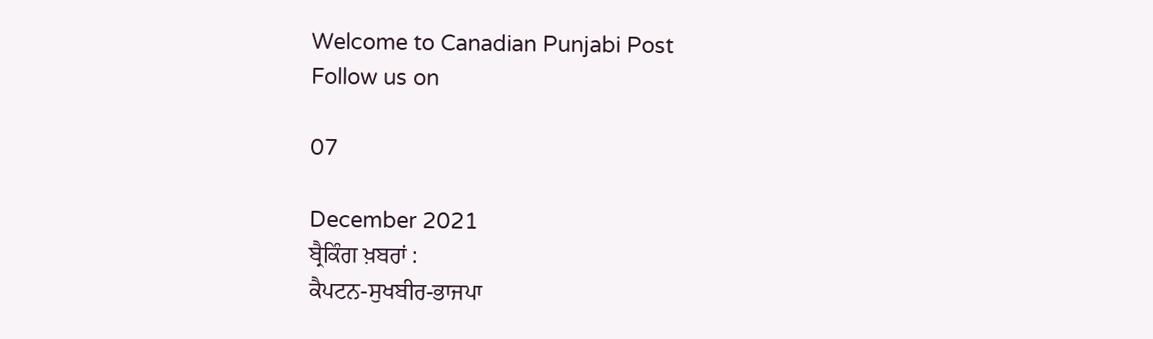Welcome to Canadian Punjabi Post
Follow us on

07

December 2021
ਬ੍ਰੈਕਿੰਗ ਖ਼ਬਰਾਂ :
ਕੈਪਟਨ-ਸੁਖਬੀਰ-ਭਾਜਪਾ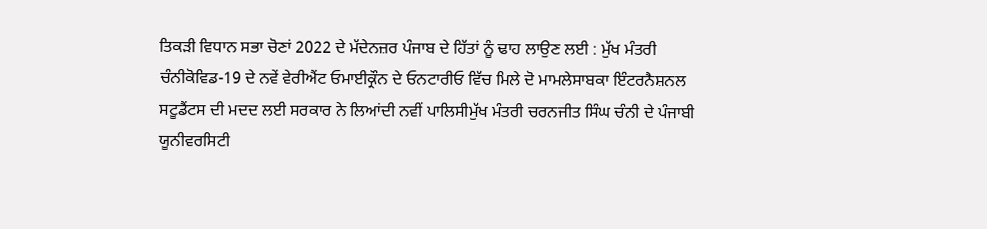ਤਿਕੜੀ ਵਿਧਾਨ ਸਭਾ ਚੋਣਾਂ 2022 ਦੇ ਮੱਦੇਨਜ਼ਰ ਪੰਜਾਬ ਦੇ ਹਿੱਤਾਂ ਨੂੰ ਢਾਹ ਲਾਉਣ ਲਈ : ਮੁੱਖ ਮੰਤਰੀ ਚੰਨੀਕੋਵਿਡ-19 ਦੇ ਨਵੇਂ ਵੇਰੀਐਂਟ ਓਮਾਈਕ੍ਰੌਨ ਦੇ ਓਨਟਾਰੀਓ ਵਿੱਚ ਮਿਲੇ ਦੋ ਮਾਮਲੇਸਾਬਕਾ ਇੰਟਰਨੈਸ਼ਨਲ ਸਟੂਡੈਂਟਸ ਦੀ ਮਦਦ ਲਈ ਸਰਕਾਰ ਨੇ ਲਿਆਂਦੀ ਨਵੀਂ ਪਾਲਿਸੀਮੁੱਖ ਮੰਤਰੀ ਚਰਨਜੀਤ ਸਿੰਘ ਚੰਨੀ ਦੇ ਪੰਜਾਬੀ ਯੂਨੀਵਰਸਿਟੀ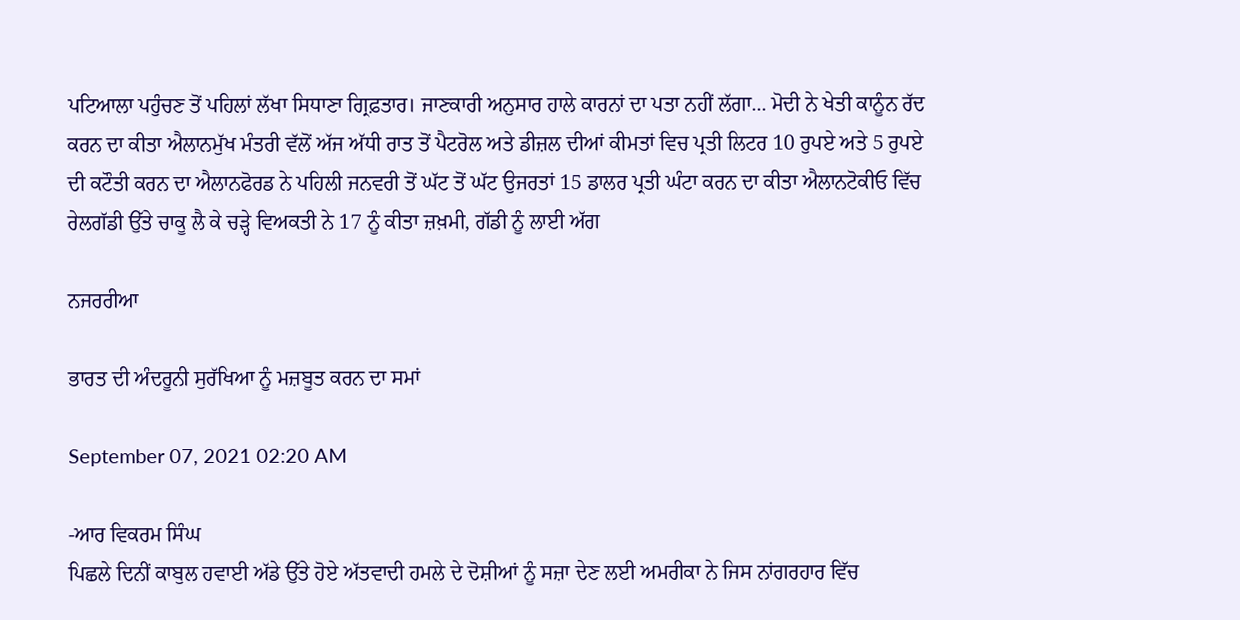ਪਟਿਆਲਾ ਪਹੁੰਚਣ ਤੋਂ ਪਹਿਲਾਂ ਲੱਖਾ ਸਿਧਾਣਾ ਗ੍ਰਿਫ਼ਤਾਰ। ਜਾਣਕਾਰੀ ਅਨੁਸਾਰ ਹਾਲੇ ਕਾਰਨਾਂ ਦਾ ਪਤਾ ਨਹੀਂ ਲੱਗਾ... ਮੋਦੀ ਨੇ ਖੇਤੀ ਕਾਨੂੰਨ ਰੱਦ ਕਰਨ ਦਾ ਕੀਤਾ ਐਲਾਨਮੁੱਖ ਮੰਤਰੀ ਵੱਲੋਂ ਅੱਜ ਅੱਧੀ ਰਾਤ ਤੋਂ ਪੈਟਰੋਲ ਅਤੇ ਡੀਜ਼ਲ ਦੀਆਂ ਕੀਮਤਾਂ ਵਿਚ ਪ੍ਰਤੀ ਲਿਟਰ 10 ਰੁਪਏ ਅਤੇ 5 ਰੁਪਏ ਦੀ ਕਟੌਤੀ ਕਰਨ ਦਾ ਐਲਾਨਫੋਰਡ ਨੇ ਪਹਿਲੀ ਜਨਵਰੀ ਤੋਂ ਘੱਟ ਤੋਂ ਘੱਟ ਉਜਰਤਾਂ 15 ਡਾਲਰ ਪ੍ਰਤੀ ਘੰਟਾ ਕਰਨ ਦਾ ਕੀਤਾ ਐਲਾਨਟੋਕੀਓ ਵਿੱਚ ਰੇਲਗੱਡੀ ਉੱਤੇ ਚਾਕੂ ਲੈ ਕੇ ਚੜ੍ਹੇ ਵਿਅਕਤੀ ਨੇ 17 ਨੂੰ ਕੀਤਾ ਜ਼ਖ਼ਮੀ, ਗੱਡੀ ਨੂੰ ਲਾਈ ਅੱਗ

ਨਜਰਰੀਆ

ਭਾਰਤ ਦੀ ਅੰਦਰੂਨੀ ਸੁਰੱਖਿਆ ਨੂੰ ਮਜ਼ਬੂਤ ਕਰਨ ਦਾ ਸਮਾਂ

September 07, 2021 02:20 AM

-ਆਰ ਵਿਕਰਮ ਸਿੰਘ
ਪਿਛਲੇ ਦਿਨੀਂ ਕਾਬੁਲ ਹਵਾਈ ਅੱਡੇ ਉੱਤੇ ਹੋਏ ਅੱਤਵਾਦੀ ਹਮਲੇ ਦੇ ਦੋਸ਼ੀਆਂ ਨੂੰ ਸਜ਼ਾ ਦੇਣ ਲਈ ਅਮਰੀਕਾ ਨੇ ਜਿਸ ਨਾਂਗਰਹਾਰ ਵਿੱਚ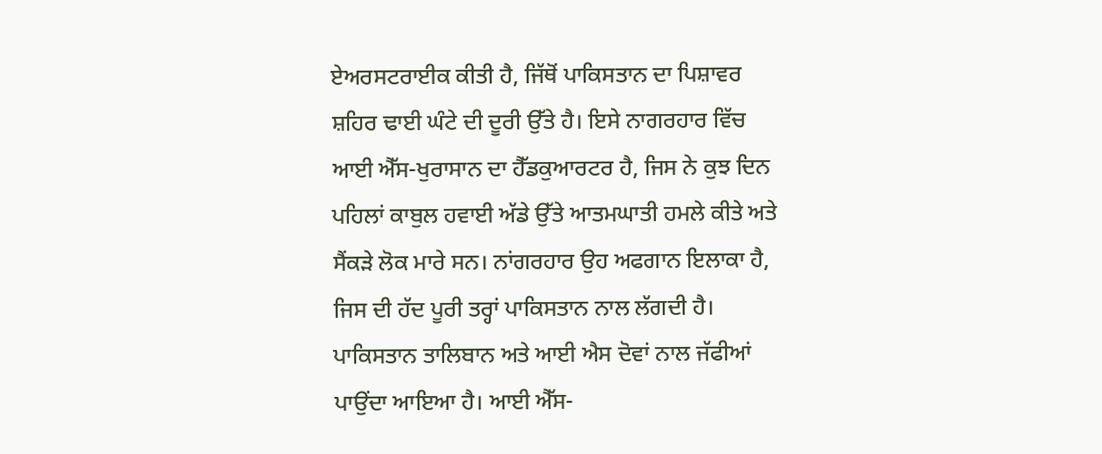ਏਅਰਸਟਰਾਈਕ ਕੀਤੀ ਹੈ, ਜਿੱਥੋਂ ਪਾਕਿਸਤਾਨ ਦਾ ਪਿਸ਼ਾਵਰ ਸ਼ਹਿਰ ਢਾਈ ਘੰਟੇ ਦੀ ਦੂਰੀ ਉੱਤੇ ਹੈ। ਇਸੇ ਨਾਗਰਹਾਰ ਵਿੱਚ ਆਈ ਐੱਸ-ਖੁਰਾਸਾਨ ਦਾ ਹੈੱਡਕੁਆਰਟਰ ਹੈ, ਜਿਸ ਨੇ ਕੁਝ ਦਿਨ ਪਹਿਲਾਂ ਕਾਬੁਲ ਹਵਾਈ ਅੱਡੇ ਉੱਤੇ ਆਤਮਘਾਤੀ ਹਮਲੇ ਕੀਤੇ ਅਤੇ ਸੈਂਕੜੇ ਲੋਕ ਮਾਰੇ ਸਨ। ਨਾਂਗਰਹਾਰ ਉਹ ਅਫਗਾਨ ਇਲਾਕਾ ਹੈ, ਜਿਸ ਦੀ ਹੱਦ ਪੂਰੀ ਤਰ੍ਹਾਂ ਪਾਕਿਸਤਾਨ ਨਾਲ ਲੱਗਦੀ ਹੈ। ਪਾਕਿਸਤਾਨ ਤਾਲਿਬਾਨ ਅਤੇ ਆਈ ਐਸ ਦੋਵਾਂ ਨਾਲ ਜੱਫੀਆਂ ਪਾਉਂਦਾ ਆਇਆ ਹੈ। ਆਈ ਐੱਸ-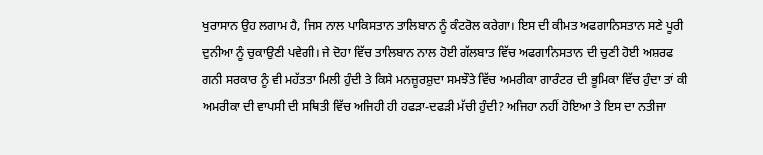ਖੁਰਾਸਾਨ ਉਹ ਲਗਾਮ ਹੈ, ਜਿਸ ਨਾਲ ਪਾਕਿਸਤਾਨ ਤਾਲਿਬਾਨ ਨੂੰ ਕੰਟਰੋਲ ਕਰੇਗਾ। ਇਸ ਦੀ ਕੀਮਤ ਅਫਗਾਨਿਸਤਾਨ ਸਣੇ ਪੂਰੀ ਦੁਨੀਆ ਨੂੰ ਚੁਕਾਉਣੀ ਪਵੇਗੀ। ਜੇ ਦੋਹਾ ਵਿੱਚ ਤਾਲਿਬਾਨ ਨਾਲ ਹੋਈ ਗੱਲਬਾਤ ਵਿੱਚ ਅਫਗਾਨਿਸਤਾਨ ਦੀ ਚੁਣੀ ਹੋਈ ਅਸ਼ਰਫ ਗਨੀ ਸਰਕਾਰ ਨੂੰ ਵੀ ਮਹੱਤਤਾ ਮਿਲੀ ਹੁੰਦੀ ਤੇ ਕਿਸੇ ਮਨਜ਼ੂਰਸ਼ੁਦਾ ਸਮਝੌਤੇ ਵਿੱਚ ਅਮਰੀਕਾ ਗਾਰੰਟਰ ਦੀ ਭੂਮਿਕਾ ਵਿੱਚ ਹੁੰਦਾ ਤਾਂ ਕੀ ਅਮਰੀਕਾ ਦੀ ਵਾਪਸੀ ਦੀ ਸਥਿਤੀ ਵਿੱਚ ਅਜਿਹੀ ਹੀ ਹਫੜਾ-ਦਫੜੀ ਮੱਚੀ ਹੁੰਦੀ? ਅਜਿਹਾ ਨਹੀਂ ਹੋਇਆ ਤੇ ਇਸ ਦਾ ਨਤੀਜਾ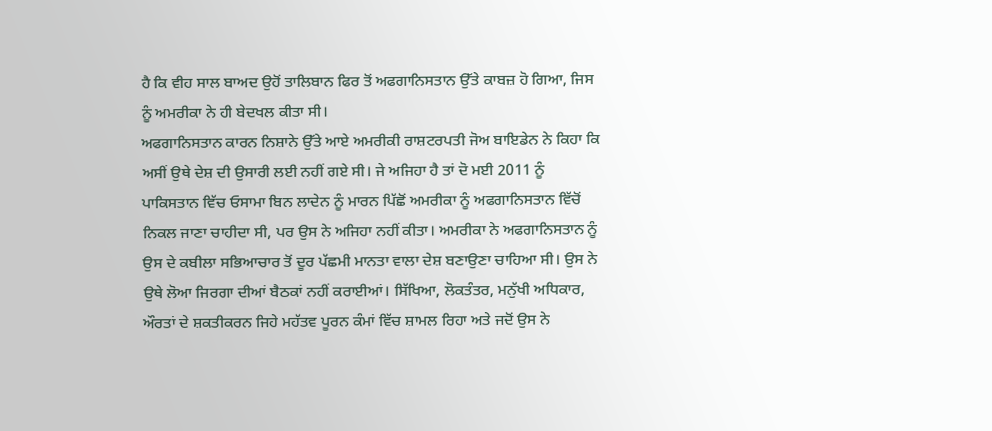ਹੈ ਕਿ ਵੀਹ ਸਾਲ ਬਾਅਦ ਉਹੋਂ ਤਾਲਿਬਾਨ ਫਿਰ ਤੋਂ ਅਫਗਾਨਿਸਤਾਨ ਉੱਤੇ ਕਾਬਜ਼ ਹੋ ਗਿਆ, ਜਿਸ ਨੂੰ ਅਮਰੀਕਾ ਨੇ ਹੀ ਬੇਦਖਲ ਕੀਤਾ ਸੀ।
ਅਫਗਾਨਿਸਤਾਨ ਕਾਰਨ ਨਿਸ਼ਾਨੇ ਉੱਤੇ ਆਏ ਅਮਰੀਕੀ ਰਾਸ਼ਟਰਪਤੀ ਜੋਅ ਬਾਇਡੇਨ ਨੇ ਕਿਹਾ ਕਿ ਅਸੀਂ ਉਥੇ ਦੇਸ਼ ਦੀ ਉਸਾਰੀ ਲਈ ਨਹੀਂ ਗਏ ਸੀ। ਜੇ ਅਜਿਹਾ ਹੈ ਤਾਂ ਦੋ ਮਈ 2011 ਨੂੰ ਪਾਕਿਸਤਾਨ ਵਿੱਚ ਓਸਾਮਾ ਬਿਨ ਲਾਦੇਨ ਨੂੰ ਮਾਰਨ ਪਿੱਛੋਂ ਅਮਰੀਕਾ ਨੂੰ ਅਫਗਾਨਿਸਤਾਨ ਵਿੱਚੋਂ ਨਿਕਲ ਜਾਣਾ ਚਾਹੀਦਾ ਸੀ, ਪਰ ਉਸ ਨੇ ਅਜਿਹਾ ਨਹੀਂ ਕੀਤਾ। ਅਮਰੀਕਾ ਨੇ ਅਫਗਾਨਿਸਤਾਨ ਨੂੰ ਉਸ ਦੇ ਕਬੀਲਾ ਸਭਿਆਚਾਰ ਤੋਂ ਦੂਰ ਪੱਛਮੀ ਮਾਨਤਾ ਵਾਲਾ ਦੇਸ਼ ਬਣਾਉਣਾ ਚਾਹਿਆ ਸੀ। ਉਸ ਨੇ ਉਥੇ ਲੋਆ ਜਿਰਗਾ ਦੀਆਂ ਬੈਠਕਾਂ ਨਹੀਂ ਕਰਾਈਆਂ। ਸਿੱਖਿਆ, ਲੋਕਤੰਤਰ, ਮਨੁੱਖੀ ਅਧਿਕਾਰ, ਔਰਤਾਂ ਦੇ ਸ਼ਕਤੀਕਰਨ ਜਿਹੇ ਮਹੱਤਵ ਪੂਰਨ ਕੰਮਾਂ ਵਿੱਚ ਸ਼ਾਮਲ ਰਿਹਾ ਅਤੇ ਜਦੋਂ ਉਸ ਨੇ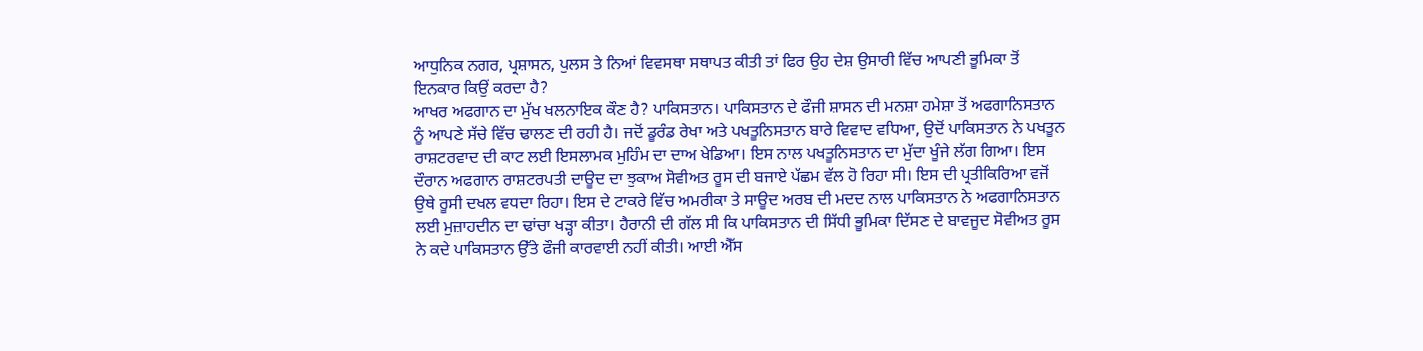ਆਧੁਨਿਕ ਨਗਰ, ਪ੍ਰਸ਼ਾਸਨ, ਪੁਲਸ ਤੇ ਨਿਆਂ ਵਿਵਸਥਾ ਸਥਾਪਤ ਕੀਤੀ ਤਾਂ ਫਿਰ ਉਹ ਦੇਸ਼ ਉਸਾਰੀ ਵਿੱਚ ਆਪਣੀ ਭੂਮਿਕਾ ਤੋਂ ਇਨਕਾਰ ਕਿਉਂ ਕਰਦਾ ਹੈ?
ਆਖਰ ਅਫਗਾਨ ਦਾ ਮੁੱਖ ਖਲਨਾਇਕ ਕੌਣ ਹੈ? ਪਾਕਿਸਤਾਨ। ਪਾਕਿਸਤਾਨ ਦੇ ਫੌਜੀ ਸ਼ਾਸਨ ਦੀ ਮਨਸ਼ਾ ਹਮੇਸ਼ਾ ਤੋਂ ਅਫਗਾਨਿਸਤਾਨ ਨੂੰ ਆਪਣੇ ਸੱਚੇ ਵਿੱਚ ਢਾਲਣ ਦੀ ਰਹੀ ਹੈ। ਜਦੋਂ ਡੂਰੰਡ ਰੇਖਾ ਅਤੇ ਪਖਤੂਨਿਸਤਾਨ ਬਾਰੇ ਵਿਵਾਦ ਵਧਿਆ, ਉਦੋਂ ਪਾਕਿਸਤਾਨ ਨੇ ਪਖਤੂਨ ਰਾਸ਼ਟਰਵਾਦ ਦੀ ਕਾਟ ਲਈ ਇਸਲਾਮਕ ਮੁਹਿੰਮ ਦਾ ਦਾਅ ਖੇਡਿਆ। ਇਸ ਨਾਲ ਪਖਤੂਨਿਸਤਾਨ ਦਾ ਮੁੱਦਾ ਖੂੰਜੇ ਲੱਗ ਗਿਆ। ਇਸ ਦੌਰਾਨ ਅਫਗਾਨ ਰਾਸ਼ਟਰਪਤੀ ਦਾਊਦ ਦਾ ਝੁਕਾਅ ਸੋਵੀਅਤ ਰੂਸ ਦੀ ਬਜਾਏ ਪੱਛਮ ਵੱਲ ਹੋ ਰਿਹਾ ਸੀ। ਇਸ ਦੀ ਪ੍ਰਤੀਕਿਰਿਆ ਵਜੋਂ ਉਥੇ ਰੂਸੀ ਦਖਲ ਵਧਦਾ ਰਿਹਾ। ਇਸ ਦੇ ਟਾਕਰੇ ਵਿੱਚ ਅਮਰੀਕਾ ਤੇ ਸਾਊਦ ਅਰਬ ਦੀ ਮਦਦ ਨਾਲ ਪਾਕਿਸਤਾਨ ਨੇ ਅਫਗਾਨਿਸਤਾਨ ਲਈ ਮੁਜ਼ਾਹਦੀਨ ਦਾ ਢਾਂਚਾ ਖੜ੍ਹਾ ਕੀਤਾ। ਹੈਰਾਨੀ ਦੀ ਗੱਲ ਸੀ ਕਿ ਪਾਕਿਸਤਾਨ ਦੀ ਸਿੱਧੀ ਭੂਮਿਕਾ ਦਿੱਸਣ ਦੇ ਬਾਵਜੂਦ ਸੋਵੀਅਤ ਰੂਸ ਨੇ ਕਦੇ ਪਾਕਿਸਤਾਨ ਉੱਤੇ ਫੌਜੀ ਕਾਰਵਾਈ ਨਹੀਂ ਕੀਤੀ। ਆਈ ਐੱਸ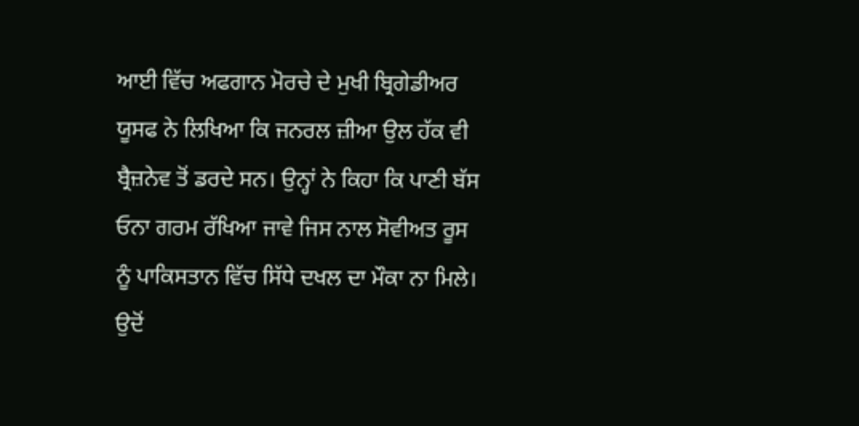ਆਈ ਵਿੱਚ ਅਫਗਾਨ ਮੋਰਚੇ ਦੇ ਮੁਖੀ ਬ੍ਰਿਗੇਡੀਅਰ ਯੂਸਫ ਨੇ ਲਿਖਿਆ ਕਿ ਜਨਰਲ ਜ਼ੀਆ ਉਲ ਹੱਕ ਵੀ ਬ੍ਰੈਜ਼ਨੇਵ ਤੋਂ ਡਰਦੇ ਸਨ। ਉਨ੍ਹਾਂ ਨੇ ਕਿਹਾ ਕਿ ਪਾਣੀ ਬੱਸ ਓਨਾ ਗਰਮ ਰੱਖਿਆ ਜਾਵੇ ਜਿਸ ਨਾਲ ਸੋਵੀਅਤ ਰੂਸ ਨੂੰ ਪਾਕਿਸਤਾਨ ਵਿੱਚ ਸਿੱਧੇ ਦਖਲ ਦਾ ਮੌਕਾ ਨਾ ਮਿਲੇ। ਉਦੋਂ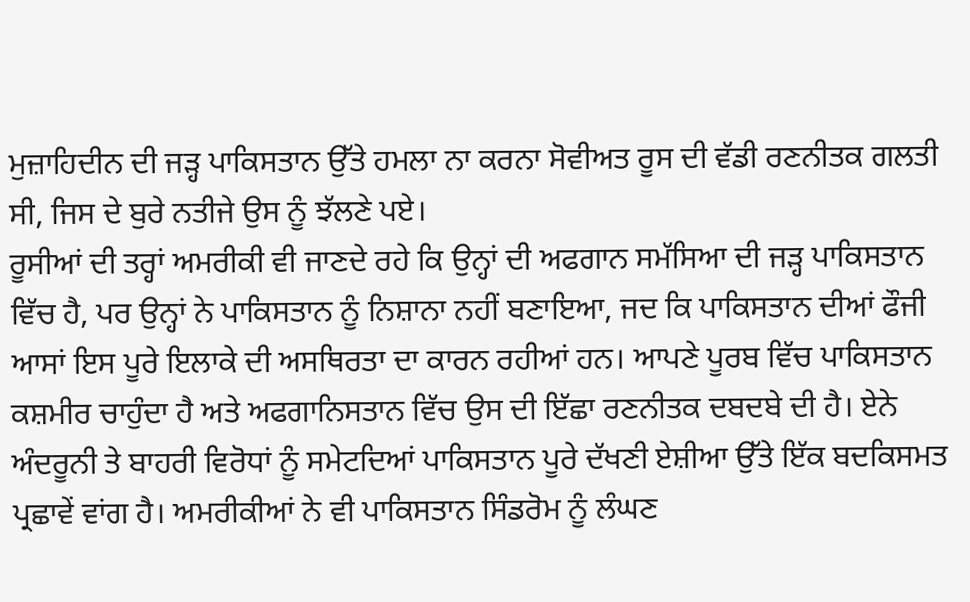ਮੁਜ਼ਾਹਿਦੀਨ ਦੀ ਜੜ੍ਹ ਪਾਕਿਸਤਾਨ ਉੱਤੇ ਹਮਲਾ ਨਾ ਕਰਨਾ ਸੋਵੀਅਤ ਰੂਸ ਦੀ ਵੱਡੀ ਰਣਨੀਤਕ ਗਲਤੀ ਸੀ, ਜਿਸ ਦੇ ਬੁਰੇ ਨਤੀਜੇ ਉਸ ਨੂੰ ਝੱਲਣੇ ਪਏ।
ਰੂਸੀਆਂ ਦੀ ਤਰ੍ਹਾਂ ਅਮਰੀਕੀ ਵੀ ਜਾਣਦੇ ਰਹੇ ਕਿ ਉਨ੍ਹਾਂ ਦੀ ਅਫਗਾਨ ਸਮੱਸਿਆ ਦੀ ਜੜ੍ਹ ਪਾਕਿਸਤਾਨ ਵਿੱਚ ਹੈ, ਪਰ ਉਨ੍ਹਾਂ ਨੇ ਪਾਕਿਸਤਾਨ ਨੂੰ ਨਿਸ਼ਾਨਾ ਨਹੀਂ ਬਣਾਇਆ, ਜਦ ਕਿ ਪਾਕਿਸਤਾਨ ਦੀਆਂ ਫੌਜੀ ਆਸਾਂ ਇਸ ਪੂਰੇ ਇਲਾਕੇ ਦੀ ਅਸਥਿਰਤਾ ਦਾ ਕਾਰਨ ਰਹੀਆਂ ਹਨ। ਆਪਣੇ ਪੂਰਬ ਵਿੱਚ ਪਾਕਿਸਤਾਨ ਕਸ਼ਮੀਰ ਚਾਹੁੰਦਾ ਹੈ ਅਤੇ ਅਫਗਾਨਿਸਤਾਨ ਵਿੱਚ ਉਸ ਦੀ ਇੱਛਾ ਰਣਨੀਤਕ ਦਬਦਬੇ ਦੀ ਹੈ। ਏਨੇ ਅੰਦਰੂਨੀ ਤੇ ਬਾਹਰੀ ਵਿਰੋਧਾਂ ਨੂੰ ਸਮੇਟਦਿਆਂ ਪਾਕਿਸਤਾਨ ਪੂਰੇ ਦੱਖਣੀ ਏਸ਼ੀਆ ਉੱਤੇ ਇੱਕ ਬਦਕਿਸਮਤ ਪ੍ਰਛਾਵੇਂ ਵਾਂਗ ਹੈ। ਅਮਰੀਕੀਆਂ ਨੇ ਵੀ ਪਾਕਿਸਤਾਨ ਸਿੰਡਰੋਮ ਨੂੰ ਲੰਘਣ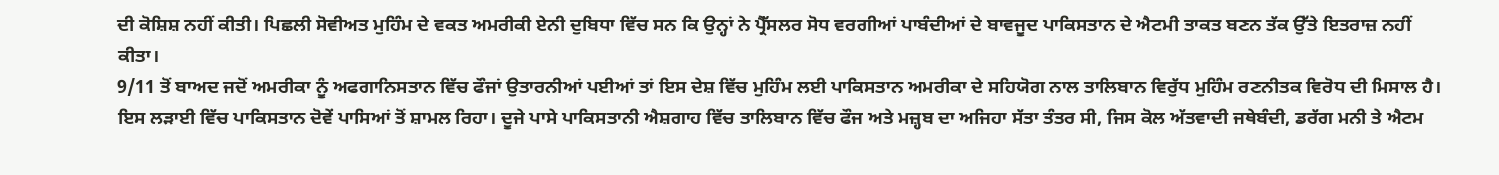ਦੀ ਕੋਸ਼ਿਸ਼ ਨਹੀਂ ਕੀਤੀ। ਪਿਛਲੀ ਸੋਵੀਅਤ ਮੁਹਿੰਮ ਦੇ ਵਕਤ ਅਮਰੀਕੀ ਏਨੀ ਦੁਬਿਧਾ ਵਿੱਚ ਸਨ ਕਿ ਉਨ੍ਹਾਂ ਨੇ ਪ੍ਰੈੱਸਲਰ ਸੋਧ ਵਰਗੀਆਂ ਪਾਬੰਦੀਆਂ ਦੇ ਬਾਵਜੂਦ ਪਾਕਿਸਤਾਨ ਦੇ ਐਟਮੀ ਤਾਕਤ ਬਣਨ ਤੱਕ ਉੱਤੇ ਇਤਰਾਜ਼ ਨਹੀਂ ਕੀਤਾ।
9/11 ਤੋਂ ਬਾਅਦ ਜਦੋਂ ਅਮਰੀਕਾ ਨੂੰ ਅਫਗਾਨਿਸਤਾਨ ਵਿੱਚ ਫੌਜਾਂ ਉਤਾਰਨੀਆਂ ਪਈਆਂ ਤਾਂ ਇਸ ਦੇਸ਼ ਵਿੱਚ ਮੁਹਿੰਮ ਲਈ ਪਾਕਿਸਤਾਨ ਅਮਰੀਕਾ ਦੇ ਸਹਿਯੋਗ ਨਾਲ ਤਾਲਿਬਾਨ ਵਿਰੁੱਧ ਮੁਹਿੰਮ ਰਣਨੀਤਕ ਵਿਰੋਧ ਦੀ ਮਿਸਾਲ ਹੈ। ਇਸ ਲੜਾਈ ਵਿੱਚ ਪਾਕਿਸਤਾਨ ਦੋਵੇਂ ਪਾਸਿਆਂ ਤੋਂ ਸ਼ਾਮਲ ਰਿਹਾ। ਦੂਜੇ ਪਾਸੇ ਪਾਕਿਸਤਾਨੀ ਐਸ਼ਗਾਹ ਵਿੱਚ ਤਾਲਿਬਾਨ ਵਿੱਚ ਫੌਜ ਅਤੇ ਮਜ਼੍ਹਬ ਦਾ ਅਜਿਹਾ ਸੱਤਾ ਤੰਤਰ ਸੀ, ਜਿਸ ਕੋਲ ਅੱਤਵਾਦੀ ਜਥੇਬੰਦੀ, ਡਰੱਗ ਮਨੀ ਤੇ ਐਟਮ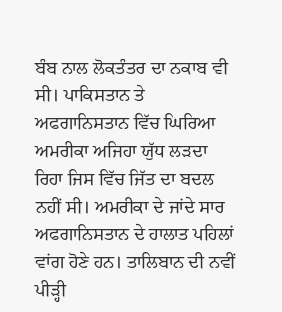ਬੰਬ ਨਾਲ ਲੋਕਤੰਤਰ ਦਾ ਨਕਾਬ ਵੀ ਸੀ। ਪਾਕਿਸਤਾਨ ਤੇ ਅਫਗਾਨਿਸਤਾਨ ਵਿੱਚ ਘਿਰਿਆ ਅਮਰੀਕਾ ਅਜਿਹਾ ਯੁੱਧ ਲੜਦਾ ਰਿਹਾ ਜਿਸ ਵਿੱਚ ਜਿੱਤ ਦਾ ਬਦਲ ਨਹੀਂ ਸੀ। ਅਮਰੀਕਾ ਦੇ ਜਾਂਦੇ ਸਾਰ ਅਫਗਾਨਿਸਤਾਨ ਦੇ ਹਾਲਾਤ ਪਹਿਲਾਂ ਵਾਂਗ ਹੋਣੇ ਹਨ। ਤਾਲਿਬਾਨ ਦੀ ਨਵੀਂ ਪੀੜ੍ਹੀ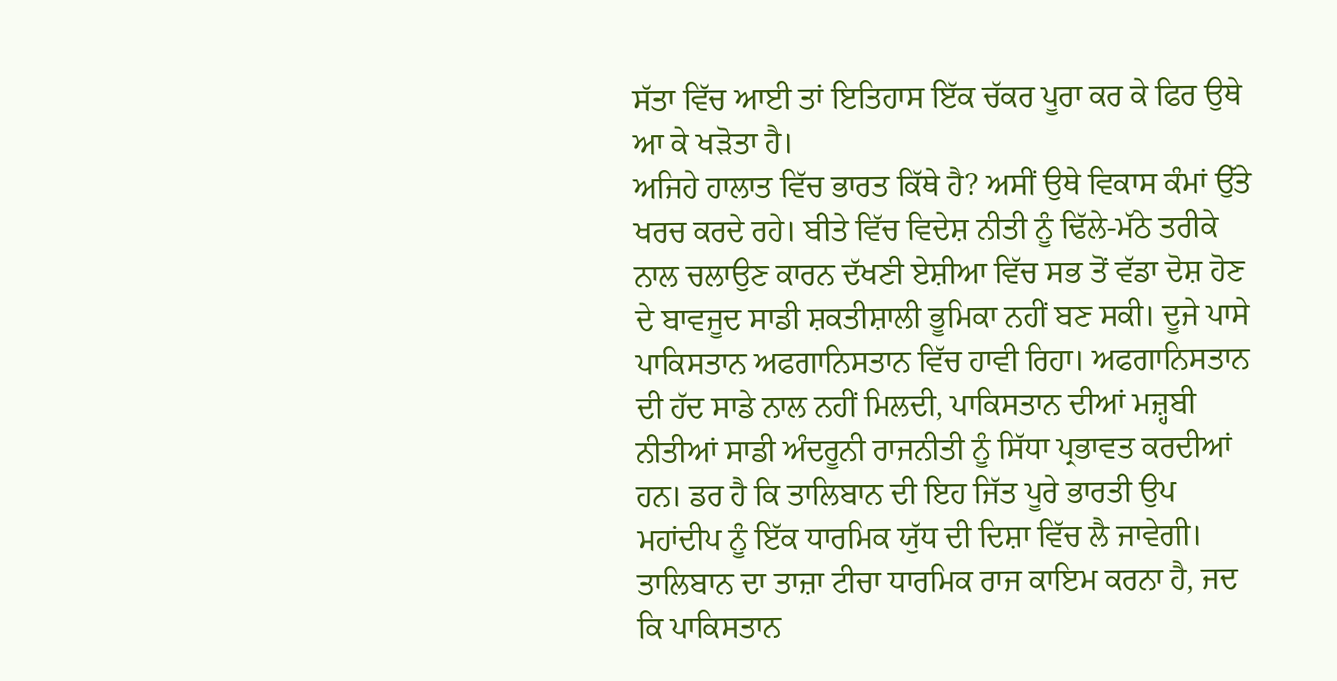ਸੱਤਾ ਵਿੱਚ ਆਈ ਤਾਂ ਇਤਿਹਾਸ ਇੱਕ ਚੱਕਰ ਪੂਰਾ ਕਰ ਕੇ ਫਿਰ ਉਥੇ ਆ ਕੇ ਖੜੋਤਾ ਹੈ।
ਅਜਿਹੇ ਹਾਲਾਤ ਵਿੱਚ ਭਾਰਤ ਕਿੱਥੇ ਹੈ? ਅਸੀਂ ਉਥੇ ਵਿਕਾਸ ਕੰਮਾਂ ਉੱਤੇ ਖਰਚ ਕਰਦੇ ਰਹੇ। ਬੀਤੇ ਵਿੱਚ ਵਿਦੇਸ਼ ਨੀਤੀ ਨੂੰ ਢਿੱਲੇ-ਮੱਠੇ ਤਰੀਕੇ ਨਾਲ ਚਲਾਉਣ ਕਾਰਨ ਦੱਖਣੀ ਏਸ਼ੀਆ ਵਿੱਚ ਸਭ ਤੋਂ ਵੱਡਾ ਦੋਸ਼ ਹੋਣ ਦੇ ਬਾਵਜੂਦ ਸਾਡੀ ਸ਼ਕਤੀਸ਼ਾਲੀ ਭੂਮਿਕਾ ਨਹੀਂ ਬਣ ਸਕੀ। ਦੂਜੇ ਪਾਸੇ ਪਾਕਿਸਤਾਨ ਅਫਗਾਨਿਸਤਾਨ ਵਿੱਚ ਹਾਵੀ ਰਿਹਾ। ਅਫਗਾਨਿਸਤਾਨ ਦੀ ਹੱਦ ਸਾਡੇ ਨਾਲ ਨਹੀਂ ਮਿਲਦੀ, ਪਾਕਿਸਤਾਨ ਦੀਆਂ ਮਜ਼੍ਹਬੀ ਨੀਤੀਆਂ ਸਾਡੀ ਅੰਦਰੂਨੀ ਰਾਜਨੀਤੀ ਨੂੰ ਸਿੱਧਾ ਪ੍ਰਭਾਵਤ ਕਰਦੀਆਂ ਹਨ। ਡਰ ਹੈ ਕਿ ਤਾਲਿਬਾਨ ਦੀ ਇਹ ਜਿੱਤ ਪੂਰੇ ਭਾਰਤੀ ਉਪ ਮਹਾਂਦੀਪ ਨੂੰ ਇੱਕ ਧਾਰਮਿਕ ਯੁੱਧ ਦੀ ਦਿਸ਼ਾ ਵਿੱਚ ਲੈ ਜਾਵੇਗੀ। ਤਾਲਿਬਾਨ ਦਾ ਤਾਜ਼ਾ ਟੀਚਾ ਧਾਰਮਿਕ ਰਾਜ ਕਾਇਮ ਕਰਨਾ ਹੈ, ਜਦ ਕਿ ਪਾਕਿਸਤਾਨ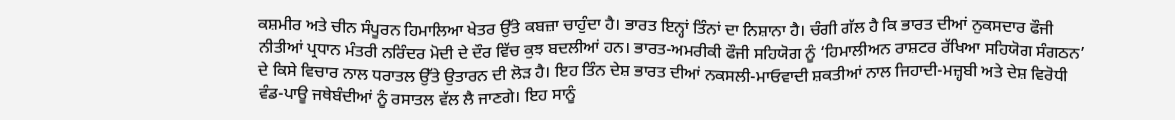ਕਸ਼ਮੀਰ ਅਤੇ ਚੀਨ ਸੰਪੂਰਨ ਹਿਮਾਲਿਆ ਖੇਤਰ ਉੱਤੇ ਕਬਜ਼ਾ ਚਾਹੁੰਦਾ ਹੈ। ਭਾਰਤ ਇਨ੍ਹਾਂ ਤਿੰਨਾਂ ਦਾ ਨਿਸ਼ਾਨਾ ਹੈ। ਚੰਗੀ ਗੱਲ ਹੈ ਕਿ ਭਾਰਤ ਦੀਆਂ ਨੁਕਸਦਾਰ ਫੌਜੀ ਨੀਤੀਆਂ ਪ੍ਰਧਾਨ ਮੰਤਰੀ ਨਰਿੰਦਰ ਮੋਦੀ ਦੇ ਦੌਰ ਵਿੱਚ ਕੁਝ ਬਦਲੀਆਂ ਹਨ। ਭਾਰਤ-ਅਮਰੀਕੀ ਫੌਜੀ ਸਹਿਯੋਗ ਨੂੰ ‘ਹਿਮਾਲੀਅਨ ਰਾਸ਼ਟਰ ਰੱਖਿਆ ਸਹਿਯੋਗ ਸੰਗਠਨ’ ਦੇ ਕਿਸੇ ਵਿਚਾਰ ਨਾਲ ਧਰਾਤਲ ਉੱਤੇ ਉਤਾਰਨ ਦੀ ਲੋੜ ਹੈ। ਇਹ ਤਿੰਨ ਦੇਸ਼ ਭਾਰਤ ਦੀਆਂ ਨਕਸਲੀ-ਮਾਓਵਾਦੀ ਸ਼ਕਤੀਆਂ ਨਾਲ ਜਿਹਾਦੀ-ਮਜ਼੍ਹਬੀ ਅਤੇ ਦੇਸ਼ ਵਿਰੋਧੀ ਵੰਡ-ਪਾਊ ਜਥੇਬੰਦੀਆਂ ਨੂੰ ਰਸਾਤਲ ਵੱਲ ਲੈ ਜਾਣਗੇ। ਇਹ ਸਾਨੂੰ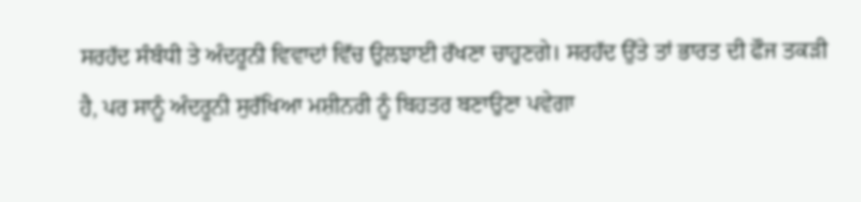ਸਰਹੱਦ ਸੰਬੰਧੀ ਤੇ ਅੰਦਰੂਨੀ ਵਿਵਾਦਾਂ ਵਿੱਚ ਉਲਝਾਈ ਰੱਖਣਾ ਚਾਹੁਣਗੇ। ਸਰਹੱਦ ਉੱਤੇ ਤਾਂ ਭਾਰਤ ਦੀ ਫੌਜ ਤਕੜੀ ਹੈ, ਪਰ ਸਾਨੂੰ ਅੰਦਰੂਨੀ ਸੁਰੱਖਿਆ ਮਸ਼ੀਨਰੀ ਨੂੰ ਬਿਹਤਰ ਬਣਾਉਣਾ ਪਵੇਗਾ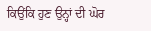ਕਿਉਂਕਿ ਹੁਣ ਉਨ੍ਹਾਂ ਦੀ ਘੋਰ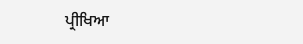ਪ੍ਰੀਖਿਆ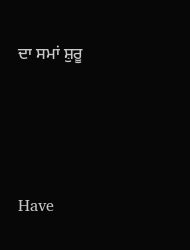ਦਾ ਸਮਾਂ ਸ਼ੁਰੂ




Have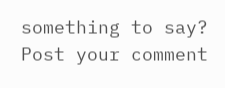something to say? Post your comment